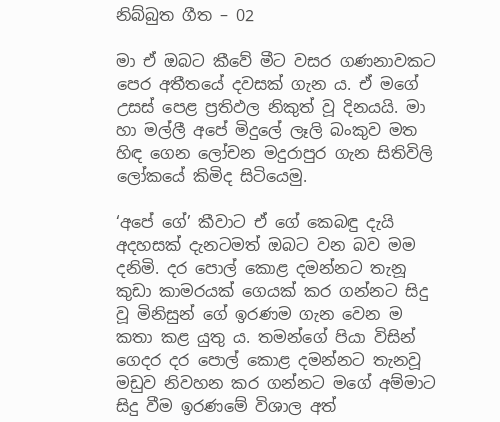නිබ්බුත ගීත – 02

මා ඒ ඔබට කීවේ මීට වසර ගණනාවකට පෙර අතීතයේ දවසක් ගැන ය. ඒ මගේ උසස් පෙළ ප්‍රතිඵල නිකුත් වූ දිනයයි. මා හා මල්ලී අපේ මිදුලේ ලෑලි බංකුව මත හිඳ ගෙන ලෝචන මදුරාපුර ගැන සිතිවිලි ලෝකයේ කිමිද සිටියෙමු.

‘අපේ ගේ’ කීවාට ඒ ගේ කෙබඳු දැයි අදහසක් දැනටමත් ඔබට වන බව මම දනිමි. දර පොල් කොළ දමන්නට තැනූ කුඩා කාමරයක් ගෙයක් කර ගන්නට සිදු වූ මිනිසුන් ගේ ඉරණම ගැන වෙන ම කතා කළ යුතු ය. තමන්ගේ පියා විසින් ගෙදර දර පොල් කොළ දමන්නට තැනවූ මඩුව නිවහන කර ගන්නට මගේ අම්මාට සිදු වීම ඉරණමේ විශාල අත්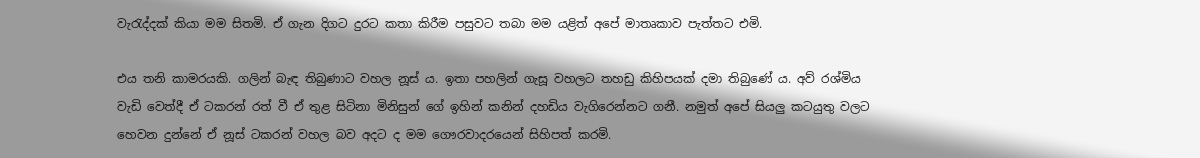වැරැද්දක් කියා මම සිතමි. ඒ ගැන දිගට දුරට කතා කිරීම පසුවට තබා මම යළිත් අපේ මාතෘකාව පැත්තට එමි.

එය තනි කාමරයකි. ගලින් බැඳ තිබුණාට වහල නූස් ය. ඉතා පහලින් ගැසූ වහලට තහඩු කිහිපයක් දමා තිබුණේ ය. අව් රශ්මිය වැඩි වෙත්දී ඒ ටකරන් රත් වී ඒ තුළ සිටිනා මිනිසුන් ගේ ඉහින් කනින් දහඩිය වැගිරෙන්නට ගනී. නමුත් අපේ සියලු කටයුතු වලට හෙවන දුන්නේ ඒ නූස් ටකරන් වහල බව අදට ද මම ගෞරවාදරයෙන් සිහිපත් කරමි.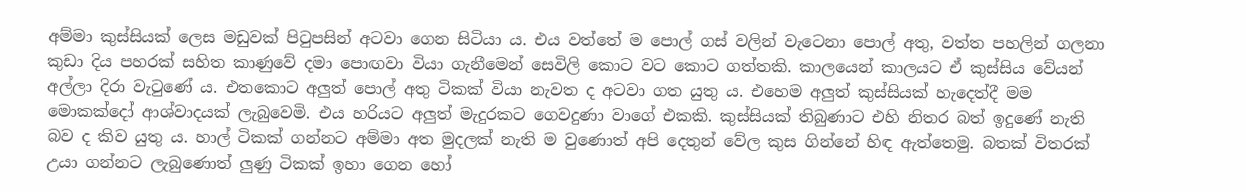අම්මා කුස්සියක් ලෙස මඩුවක් පිටුපසින් අටවා ගෙන සිටියා ය. එය වත්තේ ම පොල් ගස් වලින් වැටෙනා පොල් අතු, වත්ත පහලින් ගලනා කුඩා දිය පහරක් සහිත කාණුවේ දමා පොඟවා වියා ගැනීමෙන් සෙවිලි කොට වට කොට ගත්තකි. කාලයෙන් කාලයට ඒ කුස්සිය වේයන් අල්ලා දිරා වැටුණේ ය. එතකොට අලුත් පොල් අතු ටිකක් වියා නැවත ද අටවා ගත යුතු ය. එහෙම අලුත් කුස්සියක් හැදෙත්දී මම මොකක්දෝ ආශ්වාදයක් ලැබුවෙමි. එය හරියට අලුත් මැදුරකට ගෙවදුණා වාගේ එකකි. කුස්සියක් තිබුණාට එහි නිතර බත් ඉදුණේ නැති බව ද කිව යුතු ය. හාල් ටිකක් ගන්නට අම්මා අත මුදලක් නැති ම වුණොත් අපි දෙතුන් වේල කුස ගින්නේ හිඳ ඇත්තෙමු. බතක් විතරක් උයා ගන්නට ලැබුණොත් ලුණු ටිකක් ඉහා ගෙන හෝ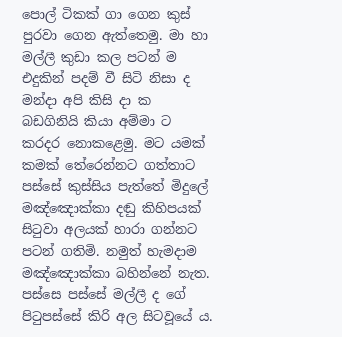පොල් ටිකක් ගා ගෙන කුස් පුරවා ගෙන ඇත්තෙමු. මා හා මල්ලී කුඩා කල පටන් ම එදුකින් පදම් වී සිටි නිසා ද මන්දා අපි කිසි දා ක බඩගිනියි කියා අම්මා ට කරදර නොකළෙමු. මට යමක් කමක් තේරෙන්නට ගත්තාට පස්සේ කුස්සිය පැත්තේ මිදුලේ මඤ්ඤොක්කා දඬු කිහිපයක් සිටුවා අලයක් හාරා ගන්නට පටන් ගතිමි. නමුත් හැමදාම මඤ්ඤොක්කා බහින්නේ නැත. පස්සෙ පස්සේ මල්ලී ද ගේ පිටුපස්සේ කිරි අල සිටවූයේ ය.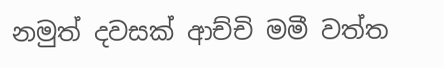නමුත් දවසක් ආච්චි මමී වත්ත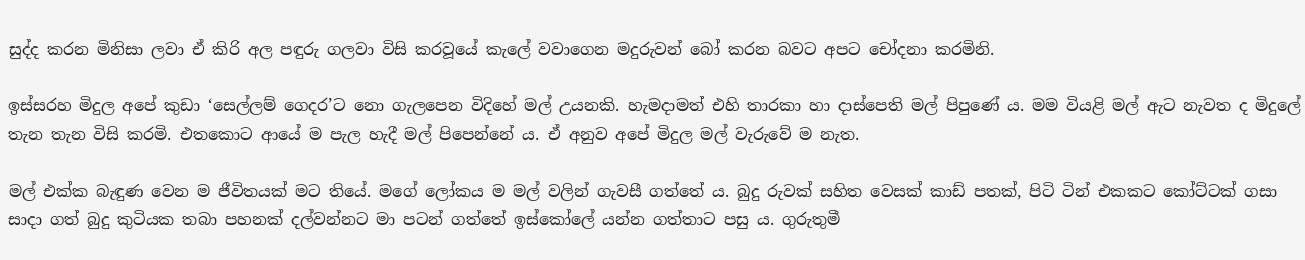සුද්ද කරන මිනිසා ලවා ඒ කිරි අල පඳුරු ගලවා විසි කරවූයේ කැලේ වවාගෙන මදුරුවන් බෝ කරන බවට අපට චෝදනා කරමිනි.

ඉස්සරහ මිදුල අපේ කුඩා ‘සෙල්ලම් ගෙදර’ට නො ගැලපෙන විදිහේ මල් උයනකි. හැමදාමත් එහි තාරකා හා දාස්පෙති මල් පිපුණේ ය. මම වියළි මල් ඇට නැවත ද මිදුලේ තැන තැන විසි කරමි. එතකොට ආයේ ම පැල හැදී මල් පිපෙන්නේ ය. ඒ අනුව අපේ මිදුල මල් වැරුවේ ම නැත.

මල් එක්ක බැඳුණ වෙන ම ජීවිතයක් මට තියේ. මගේ ලෝකය ම මල් වලින් ගැවසී ගත්තේ ය. බුදු රුවක් සහිත වෙසක් කාඩ් පතක්, පිටි ටින් එකකට කෝට්ටක් ගසා සාදා ගත් බුදු කුටියක තබා පහනක් දල්වන්නට මා පටන් ගත්තේ ඉස්කෝලේ යන්න ගත්තාට පසු ය. ගුරුතුමී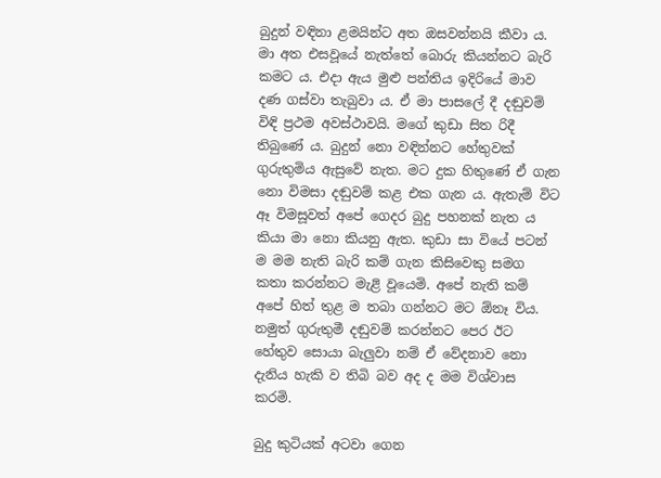බුදුන් වඳිනා ළමයින්ට අත ඔසවන්නයි කීවා ය. මා අත එසවූයේ නැත්තේ බොරු කියන්නට බැරි කමට ය. එදා ඇය මුළු පන්තිය ඉදිරියේ මාව දණ ගස්වා තැබුවා ය. ඒ මා පාසලේ දී දඬුවම් විඳි ප්‍රථම අවස්ථාවයි. මගේ කුඩා සිත රිදී තිබුණේ ය. බුදුන් නො වඳින්නට හේතුවක් ගුරුතුමිය ඇසුවේ නැත. මට දුක හිතුණේ ඒ ගැන නො විමසා දඬුවම් කළ එක ගැන ය. ඇතැම් විට ඈ විමසූවත් අපේ ගෙදර බුදු පහනක් නැත ය කියා මා නො කියනු ඇත. කුඩා සා වියේ පටන් ම මම නැති බැරි කම් ගැන කිසිවෙකු සමග කතා කරන්නට මැළි වූයෙමි. අපේ නැති කම් අපේ හිත් තුළ ම තබා ගන්නට මට ඕනෑ විය. නමුත් ගුරුතුමී දඬුවම් කරන්නට පෙර ඊට හේතුව සොයා බැලුවා නම් ඒ වේදනාව නො දැනිය හැකි ව තිබි බව අද ද මම විශ්වාස කරමි.

බුදු කුටියක් අටවා ගෙන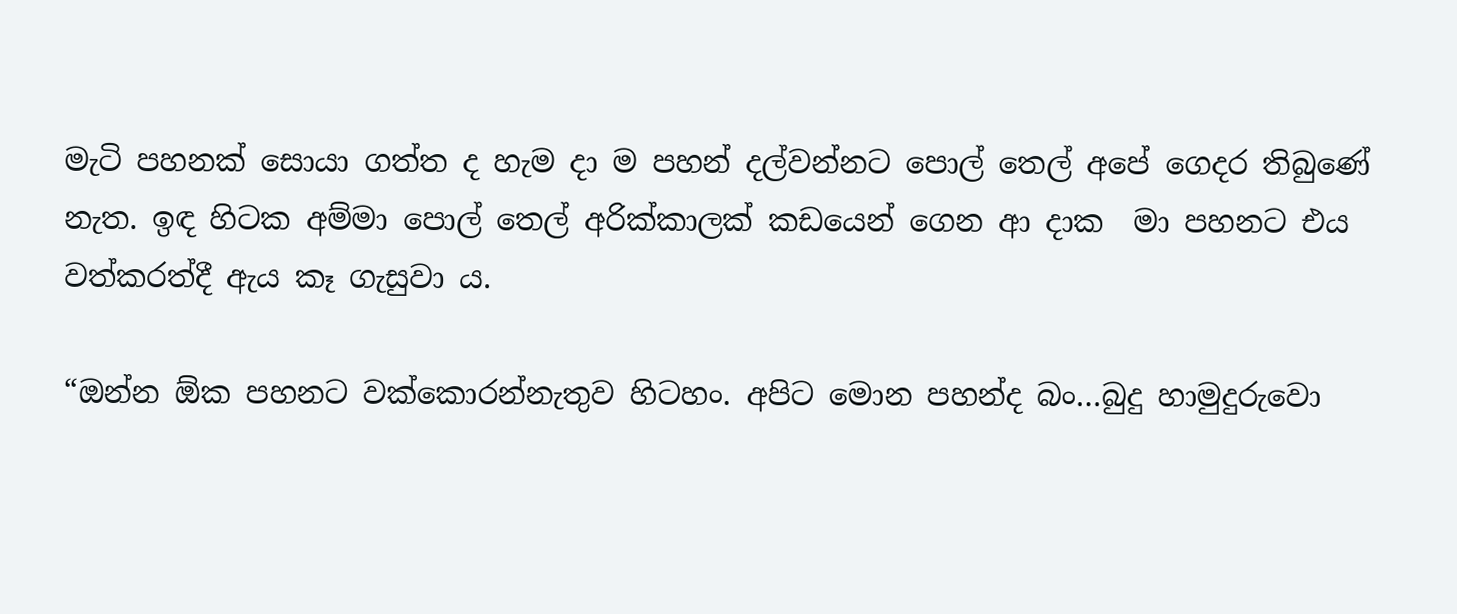මැටි පහනක් සොයා ගත්ත ද හැම දා ම පහන් දල්වන්නට පොල් තෙල් අපේ ගෙදර තිබුණේ නැත. ඉඳ හිටක අම්මා පොල් තෙල් අරික්කාලක් කඩයෙන් ගෙන ආ දාක  මා පහනට එය වත්කරත්දී ඇය කෑ ගැසුවා ය.

“ඔන්න ඕක පහනට වක්කොරන්නැතුව හිටහං. අපිට මොන පහන්ද බං…බුදු හාමුදුරුවො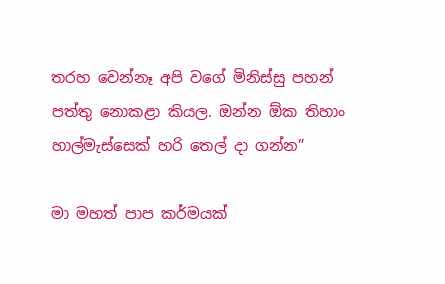තරහ වෙන්නෑ අපි වගේ මිනිස්සු පහන් පත්තු නොකළා කියල. ඔන්න ඕක තිහාං හාල්මැස්සෙක් හරි තෙල් දා ගන්න”

මා මහත් පාප කර්මයක්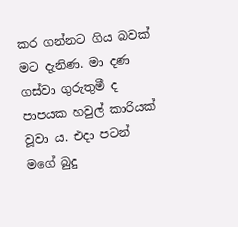කර ගන්නට ගිය බවක් මට දැනිණ. මා දණ ගස්වා ගුරුතුමී ද පාපයක හවුල් කාරියක් වූවා ය. එදා පටන් මගේ බුදු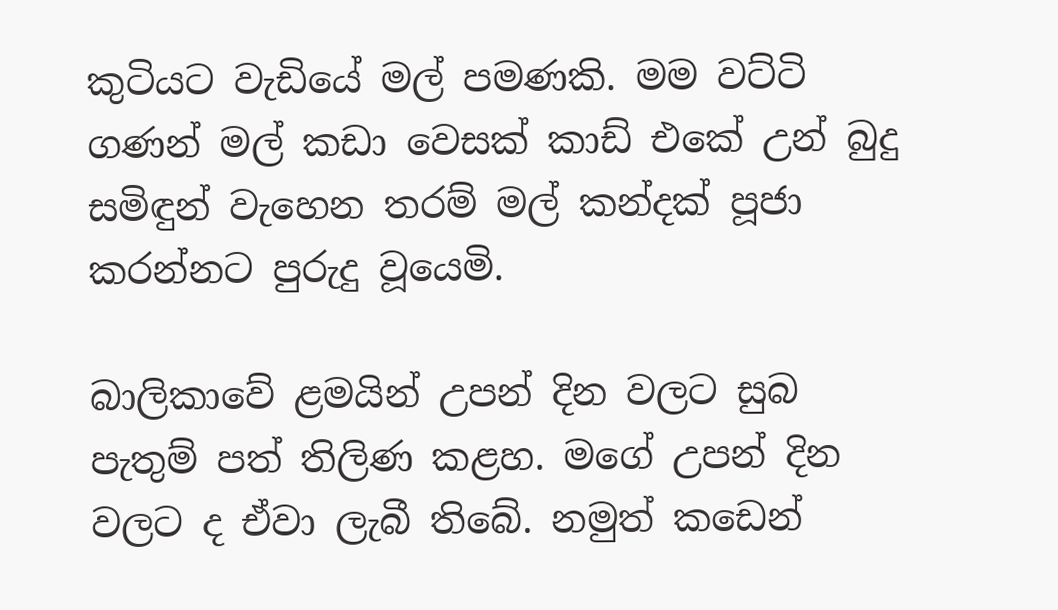කුටියට වැඩියේ මල් පමණකි. මම වට්ටි ගණන් මල් කඩා වෙසක් කාඩ් එකේ උන් බුදු සමිඳුන් වැහෙන තරම් මල් කන්දක් පූජා කරන්නට පුරුදු වූයෙමි.

බාලිකාවේ ළමයින් උපන් දින වලට සුබ පැතුම් පත් තිලිණ කළහ. මගේ උපන් දින වලට ද ඒවා ලැබී තිබේ. නමුත් කඩෙන්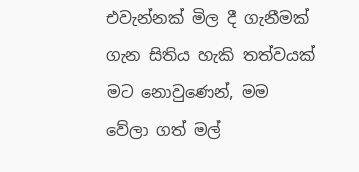එවැන්නක් මිල දී ගැනීමක් ගැන සිතිය හැකි තත්වයක් මට නොවුණෙන්, මම වේලා ගත් මල්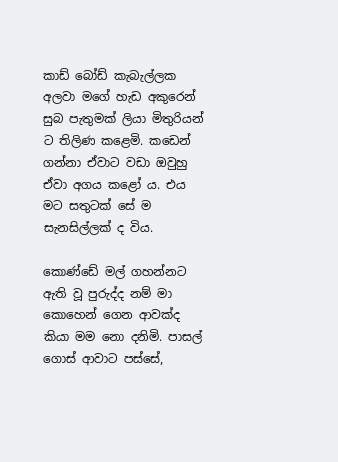කාඩ් බෝඩ් කැබැල්ලක අලවා මගේ හැඩ අකුරෙන් සුබ පැතුමක් ලියා මිතුරියන් ට තිලිණ කළෙමි. කඩෙන් ගන්නා ඒවාට වඩා ඔවුහු ඒවා අගය කළෝ ය. එය මට සතුටක් සේ ම සැනසිල්ලක් ද විය.

කොණ්ඩේ මල් ගහන්නට ඇති වූ පුරුද්ද නම් මා කොහෙන් ගෙන ආවක්ද කියා මම නො දනිමි. පාසල් ගොස් ආවාට පස්සේ,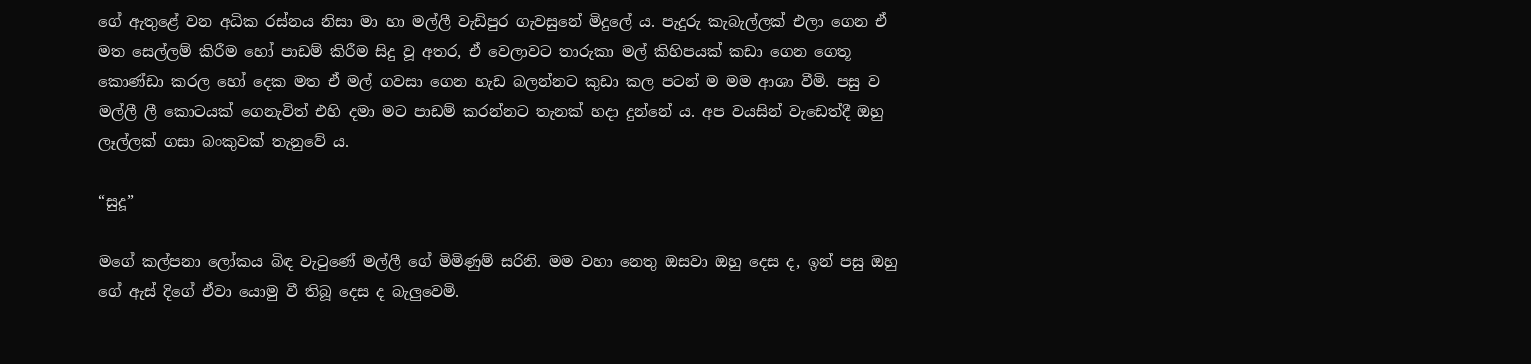ගේ ඇතුළේ වන අධික රස්නය නිසා මා හා මල්ලී වැඩිපුර ගැවසුනේ මිදුලේ ය. පැදුරු කැබැල්ලක් එලා ගෙන ඒ මත සෙල්ලම් කිරීම හෝ පාඩම් කිරීම සිදු වූ අතර, ඒ වෙලාවට තාරුකා මල් කිහිපයක් කඩා ගෙන ගෙතූ කොණ්ඩා කරල හෝ දෙක මත ඒ මල් ගවසා ගෙන හැඩ බලන්නට කුඩා කල පටන් ම මම ආශා වීමි. පසු ව මල්ලී ලී කොටයක් ගෙනැවිත් එහි දමා මට පාඩම් කරන්නට තැනක් හදා දුන්නේ ය. අප වයසින් වැඩෙත්දී ඔහු ලෑල්ලක් ගසා බංකුවක් තැනුවේ ය.

“සුදූ”

මගේ කල්පනා ලෝකය බිඳ වැටුණේ මල්ලී ගේ මිමිණුම් සරිනි. මම වහා නෙතු ඔසවා ඔහු දෙස ද, ඉන් පසු ඔහු ගේ ඇස් දිගේ ඒවා යොමු වී තිබූ දෙස ද බැලුවෙමි.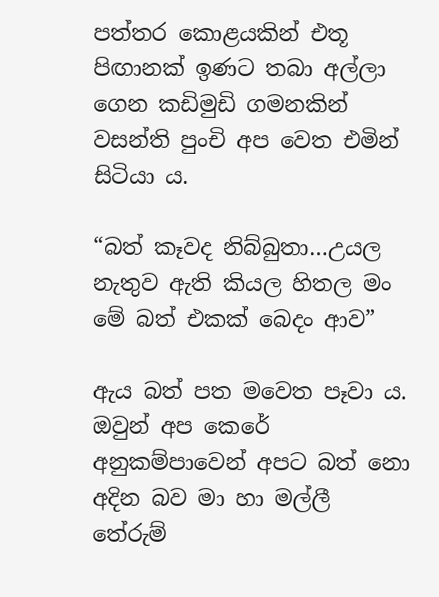පත්තර කොළයකින් එතූ පිඟානක් ඉණට තබා අල්ලා ගෙන කඩිමුඩි ගමනකින් වසන්ති පුංචි අප වෙත එමින් සිටියා ය.

“බත් කෑවද නිබ්බුතා…උයල නැතුව ඇති කියල හිතල මං මේ බත් එකක් බෙදං ආව”

ඇය බත් පත මවෙත පෑවා ය. ඔවුන් අප කෙරේ අනුකම්පාවෙන් අපට බත් නො අදින බව මා හා මල්ලී තේරුම්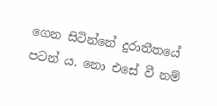ගෙන සිටින්නේ දුරාතීතයේ පටන් ය. නො එසේ වී නම්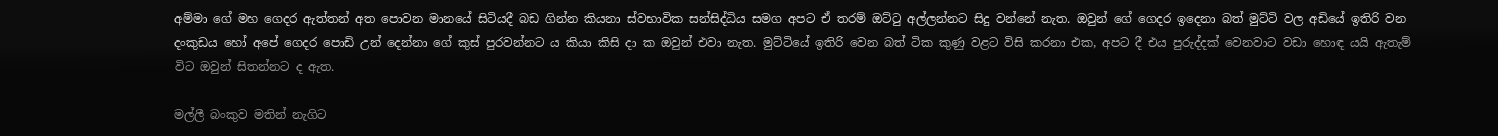අම්මා ගේ මහ ගෙදර ඇත්තන් අත පොවන මානයේ සිටියදී බඩ ගින්න කියනා ස්වභාවික සන්සිද්ධිය සමග අපට ඒ තරම් ඔට්ටු අල්ලන්නට සිදු වන්නේ නැත. ඔවුන් ගේ ගෙදර ඉදෙනා බත් මුට්ටි වල අඩියේ ඉතිරි වන දංකුඩය හෝ අපේ ගෙදර පොඩි උන් දෙන්නා ගේ කුස් පුරවන්නට ය කියා කිසි දා ක ඔවුන් එවා නැත. මුට්ටියේ ඉතිරි වෙන බත් ටික කුණු වළට විසි කරනා එක, අපට දී එය පුරුද්දක් වෙනවාට වඩා හොඳ යයි ඇතැම් විට ඔවුන් සිතන්නට ද ඇත.

මල්ලී බංකුව මතින් නැගිට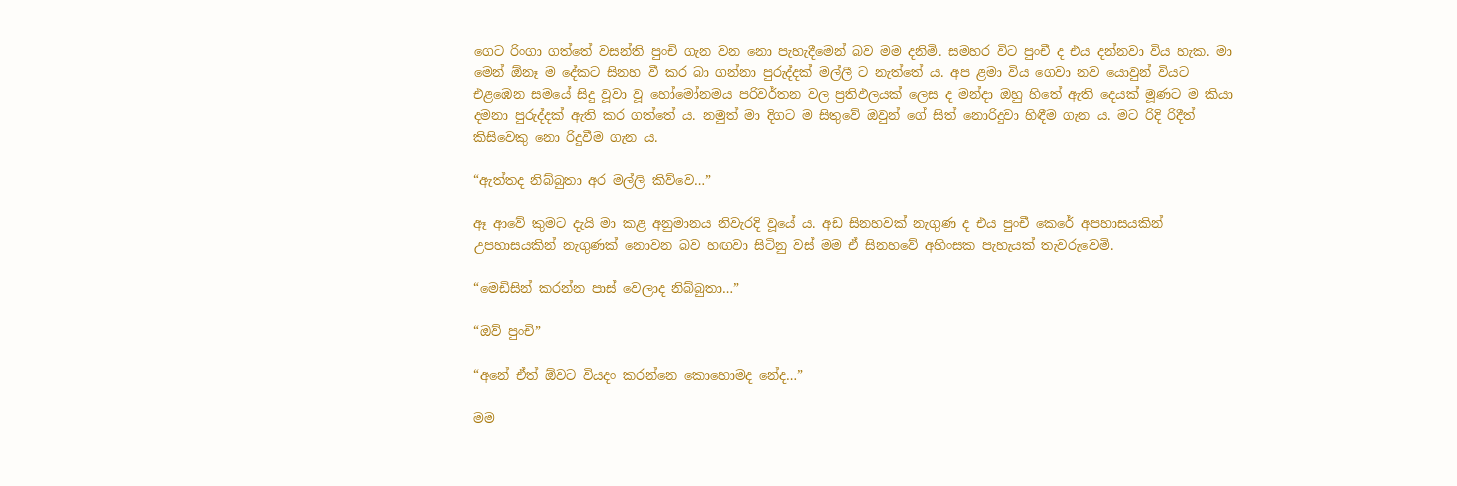ගෙට රිංගා ගත්තේ වසන්ති පුංචි ගැන වන නො පැහැදීමෙන් බව මම දනිමි. සමහර විට පුංචී ද එය දන්නවා විය හැක. මා මෙන් ඕනෑ ම දේකට සිනහ වී කර බා ගන්නා පුරුද්දක් මල්ලී ට නැත්තේ ය. අප ළමා විය ගෙවා නව යොවුන් වියට එළඹෙන සමයේ සිදු වූවා වූ හෝමෝනමය පරිවර්තන වල ප්‍රතිඵලයක් ලෙස ද මන්දා ඔහු හිතේ ඇති දෙයක් මූණට ම කියා දමනා පුරුද්දක් ඇති කර ගත්තේ ය. නමුත් මා දිගට ම සිතුවේ ඔවුන් ගේ සිත් නොරිදුවා හිඳීම ගැන ය. මට රිදි රිදීත් කිසිවෙකු නො රිදුවීම ගැන ය.

“ඇත්තද නිබ්බුතා අර මල්ලි කිව්වෙ…”

ඈ ආවේ කුමට දැයි මා කළ අනුමානය නිවැරදි වූයේ ය. අඩ සිනහවක් නැගුණ ද එය පුංචී කෙරේ අපහාසයකින් උපහාසයකින් නැගුණක් නොවන බව හඟවා සිටිනු වස් මම ඒ සිනහවේ අහිංසක පැහැයක් තැවරුවෙමි.

“මෙඩිසින් කරන්න පාස් වෙලාද නිබ්බුතා…”

“ඔව් පුංචි”

“අනේ ඒත් ඕවට වියදං කරන්නෙ කොහොමද නේද…”

මම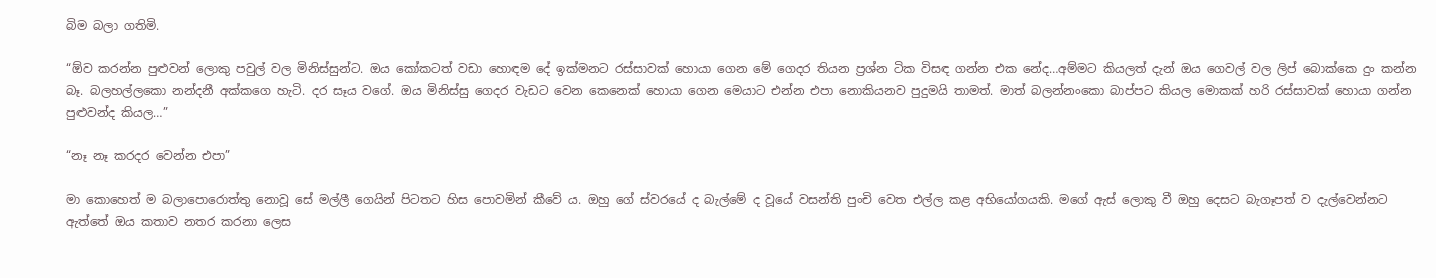බිම බලා ගතිමි.

“ඕව කරන්න පුළුවන් ලොකු පවුල් වල මිනිස්සුන්ට. ඔය කෝකටත් වඩා හොඳම දේ ඉක්මනට රස්සාවක් හොයා ගෙන මේ ගෙදර තියන ප්‍රශ්න ටික විසඳ ගන්න එක නේද…අම්මට කියලත් දැන් ඔය ගෙවල් වල ලිප් බොක්කෙ දුං කන්න බෑ. බලහල්ලකො නන්දනී අක්කගෙ හැටි. දර සෑය වගේ. ඔය මිනිස්සු ගෙදර වැඩට වෙන කෙනෙක් හොයා ගෙන මෙයාට එන්න එපා නොකියනව පුදුමයි තාමත්. මාත් බලන්නංකො බාප්පට කියල මොකක් හරි රස්සාවක් හොයා ගන්න පුළුවන්ද කියල…”

“නෑ නෑ කරදර වෙන්න එපා”

මා කොහෙත් ම බලාපොරොත්තු නොවූ සේ මල්ලී ගෙයින් පිටතට හිස පොවමින් කීවේ ය. ඔහු ගේ ස්වරයේ ද බැල්මේ ද වූයේ වසන්ති පුංචි වෙත එල්ල කළ අභියෝගයකි. මගේ ඇස් ලොකු වී ඔහු දෙසට බැගෑපත් ව දැල්වෙන්නට ඇත්තේ ඔය කතාව නතර කරනා ලෙස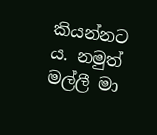කියන්නට ය. නමුත් මල්ලී මා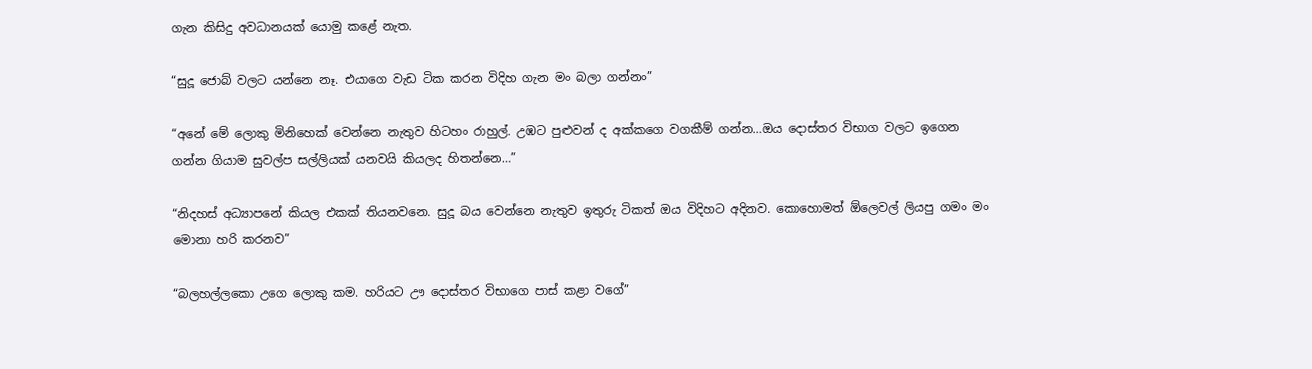ගැන කිසිදු අවධානයක් යොමු කළේ නැත.

“සුදූ ජොබ් වලට යන්නෙ නෑ. එයාගෙ වැඩ ටික කරන විදිහ ගැන මං බලා ගන්නං”

“අනේ මේ ලොකු මිනිහෙක් වෙන්නෙ නැතුව හිටහං රාහුල්. උඹට පුළුවන් ද අක්කගෙ වගකීම් ගන්න…ඔය දොස්තර විභාග වලට ඉගෙන ගන්න ගියාම සුවල්ප සල්ලියක් යනවයි කියලද හිතන්නෙ…”

“නිදහස් අධ්‍යාපනේ කියල එකක් තියනවනෙ. සුදූ බය වෙන්නෙ නැතුව ඉතුරු ටිකත් ඔය විදිහට අදිනව. කොහොමත් ඕලෙවල් ලියපු ගමං මං මොනා හරි කරනව”

“බලහල්ලකො උගෙ ලොකු කම. හරියට ඌ දොස්තර විභාගෙ පාස් කළා වගේ”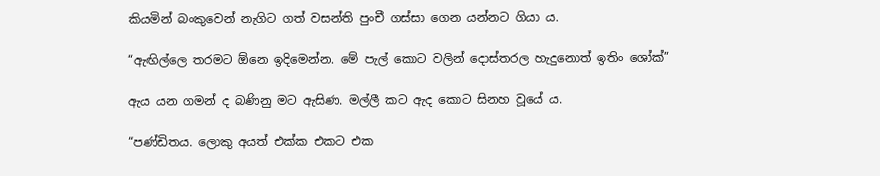කියමින් බංකුවෙන් නැගිට ගත් වසන්ති පුංචී ගස්සා ගෙන යන්නට ගියා ය.

“ඇඟිල්ලෙ තරමට ඕනෙ ඉදිමෙන්න. මේ පැල් කොට වලින් දොස්තරල හැදුනොත් ඉතිං ශෝක්”

ඇය යන ගමන් ද බණිනු මට ඇසිණ. මල්ලී කට ඇද කොට සිනහ වූයේ ය.

“පණ්ඩිතය. ලොකු අයත් එක්ක එකට එක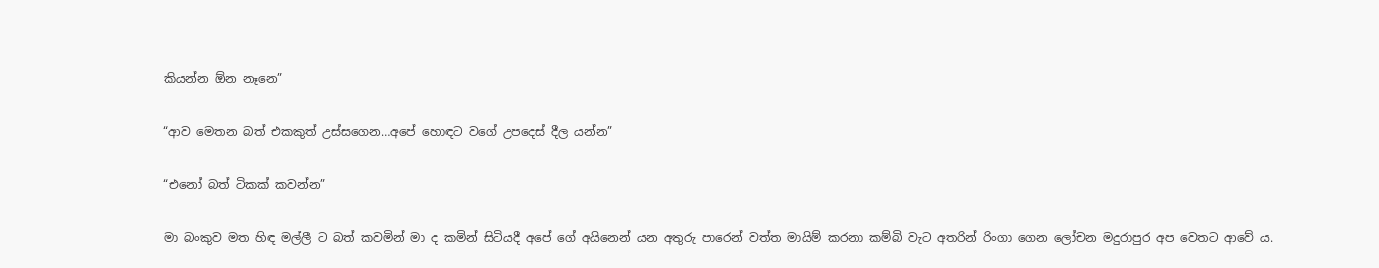කියන්න ඕන නෑනෙ”

“ආව මෙතන බත් එකකුත් උස්සගෙන…අපේ හොඳට වගේ උපදෙස් දීල යන්න”

“එනෝ බත් ටිකක් කවන්න”

මා බංකුව මත හිඳ මල්ලී ට බත් කවමින් මා ද කමින් සිටියදී අපේ ගේ අයිනෙන් යන අතුරු පාරෙන් වත්ත මායිම් කරනා කම්බි වැට අතරින් රිංගා ගෙන ලෝචන මදුරාපුර අප වෙතට ආවේ ය.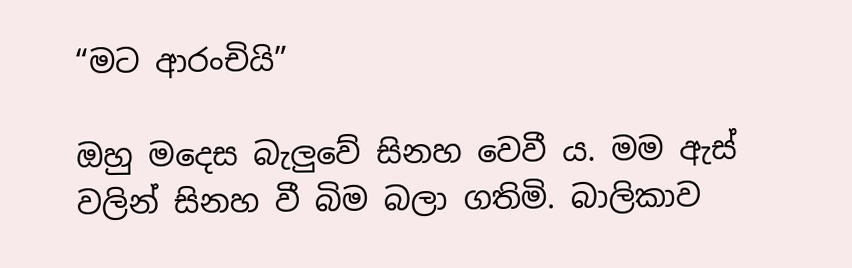“මට ආරංචියි”

ඔහු මදෙස බැලුවේ සිනහ වෙවී ය. මම ඇස් වලින් සිනහ වී බිම බලා ගතිමි. බාලිකාව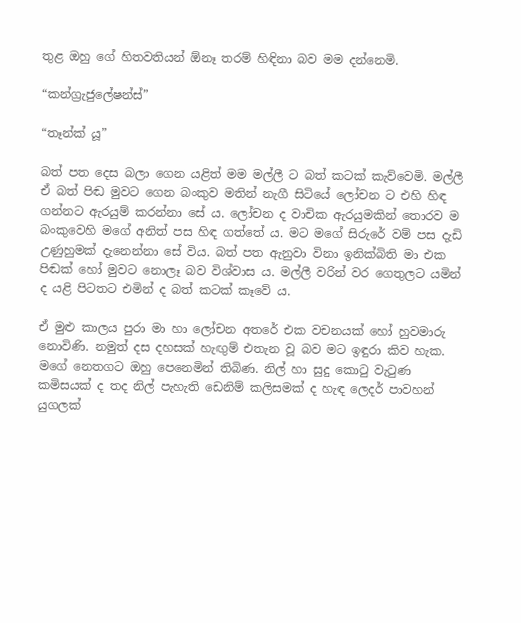තුළ ඔහු ගේ හිතවතියන් ඕනෑ තරම් හිඳිනා බව මම දන්නෙමි.

“කන්ග්‍රැජුලේෂන්ස්”

“තෑන්ක් යූ”

බත් පත දෙස බලා ගෙන යළිත් මම මල්ලී ට බත් කටක් කැව්වෙමි. මල්ලී ඒ බත් පිඬ මුවට ගෙන බංකුව මතින් නැගී සිටියේ ලෝචන ට එහි හිඳ ගන්නට ඇරයුම් කරන්නා සේ ය. ලෝචන ද වාචික ඇරයුමකින් තොරව ම බංකුවෙහි මගේ අනිත් පස හිඳ ගත්තේ ය. මට මගේ සිරුරේ වම් පස දැඩි උණුහුමක් දැනෙන්නා සේ විය. බත් පත ඇනුවා විනා ඉනික්බිති මා එක පිඬක් හෝ මුවට නොලෑ බව විශ්වාස ය. මල්ලී වරින් වර ගෙතුලට යමින් ද යළි පිටතට එමින් ද බත් කටක් කෑවේ ය.

ඒ මුළු කාලය පුරා මා හා ලෝචන අතරේ එක වචනයක් හෝ හුවමාරු නොවිණි. නමුත් දස දහසක් හැඟුම් එතැන වූ බව මට ඉඳුරා කිව හැක. මගේ නෙතගට ඔහු පෙනෙමින් තිබිණ. නිල් හා සුදු කොටු වැටුණ කමිසයක් ද තද නිල් පැහැති ඩෙනිම් කලිසමක් ද හැඳ ලෙදර් පාවහන් යුගලක්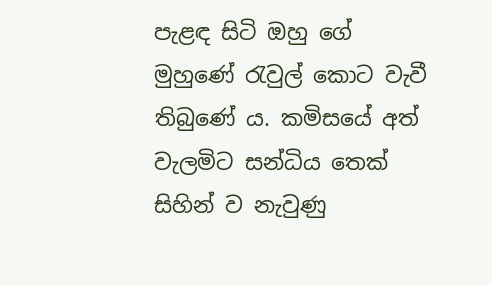පැළඳ සිටි ඔහු ගේ මුහුණේ රැවුල් කොට වැවී තිබුණේ ය. කමිසයේ අත් වැලමිට සන්ධිය තෙක් සිහින් ව නැවුණු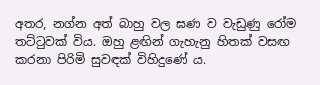අතර, නග්න අත් බාහු වල ඝණ ව වැඩුණු රෝම තට්ටුවක් විය. ඔහු ළඟින් ගැහැනු හිතක් වසඟ කරනා පිරිමි සුවඳක් විහිදුණේ ය.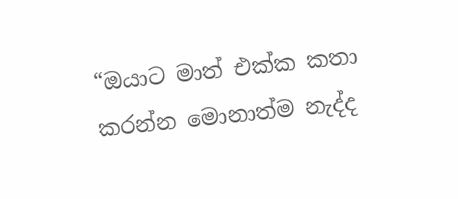“ඔයාට මාත් එක්ක කතා කරන්න මොනාත්ම නැද්ද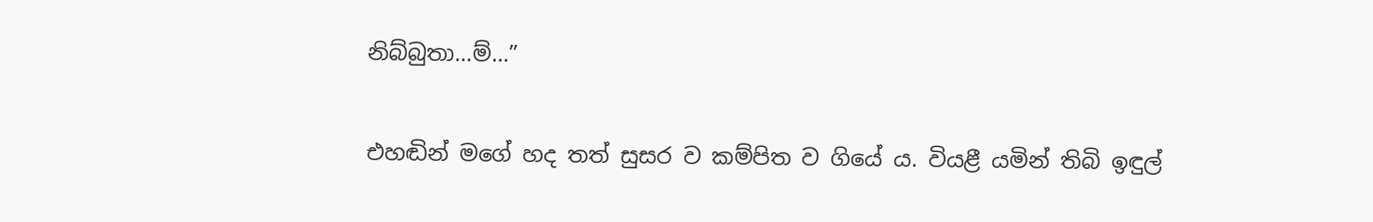නිබ්බුතා…ම්…”

එහඬින් මගේ හද තත් සුසර ව කම්පිත ව ගියේ ය. වියළී යමින් තිබි ඉඳුල්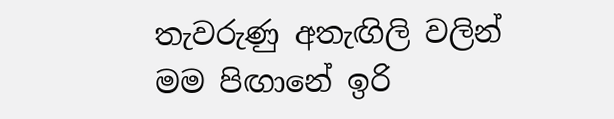තැවරුණු අතැඟිලි වලින් මම පිඟානේ ඉරි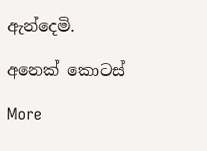ඇන්දෙමි.

අනෙක් කොටස්

More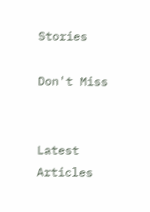Stories

Don't Miss


Latest Articles